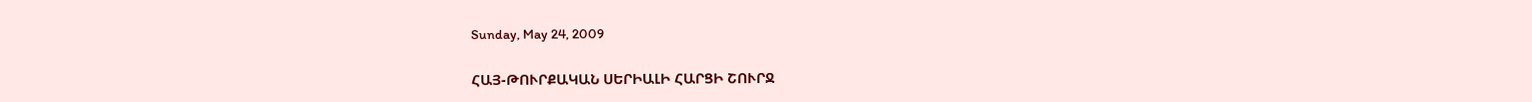Sunday, May 24, 2009

ՀԱՅ-ԹՈՒՐՔԱԿԱՆ ՍԵՐԻԱԼԻ ՀԱՐՑԻ ՇՈՒՐՋ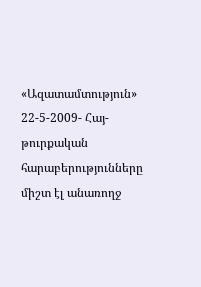«Ազատամտություն» 22-5-2009- Հայ-թուրքական հարաբերությունները միշտ էլ անառողջ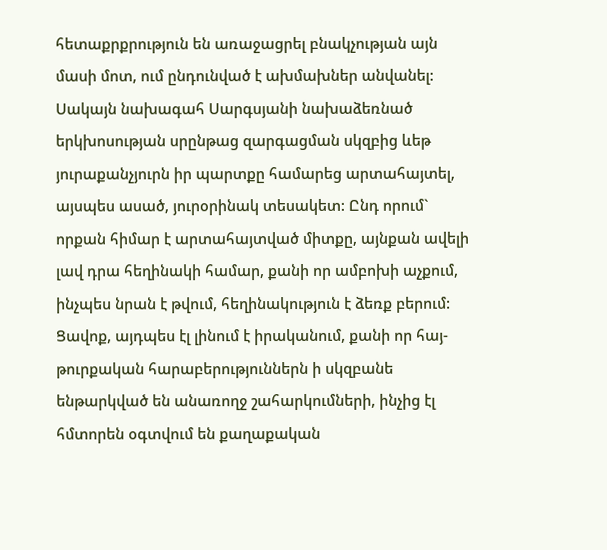հետաքրքրություն են առաջացրել բնակչության այն մասի մոտ, ում ընդունված է ախմախներ անվանել: Սակայն նախագահ Սարգսյանի նախաձեռնած երկխոսության սրընթաց զարգացման սկզբից ևեթ յուրաքանչյուրն իր պարտքը համարեց արտահայտել, այսպես ասած, յուրօրինակ տեսակետ: Ընդ որում` որքան հիմար է արտահայտված միտքը, այնքան ավելի լավ դրա հեղինակի համար, քանի որ ամբոխի աչքում, ինչպես նրան է թվում, հեղինակություն է ձեռք բերում: Ցավոք, այդպես էլ լինում է իրականում, քանի որ հայ-թուրքական հարաբերություններն ի սկզբանե ենթարկված են անառողջ շահարկումների, ինչից էլ հմտորեն օգտվում են քաղաքական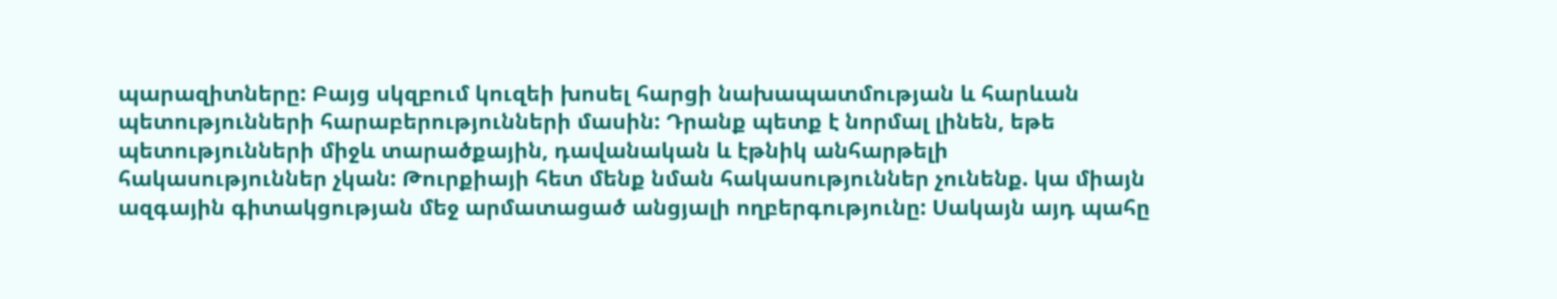պարազիտները: Բայց սկզբում կուզեի խոսել հարցի նախապատմության և հարևան պետությունների հարաբերությունների մասին: Դրանք պետք է նորմալ լինեն, եթե պետությունների միջև տարածքային, դավանական և էթնիկ անհարթելի հակասություններ չկան: Թուրքիայի հետ մենք նման հակասություններ չունենք. կա միայն ազգային գիտակցության մեջ արմատացած անցյալի ողբերգությունը: Սակայն այդ պահը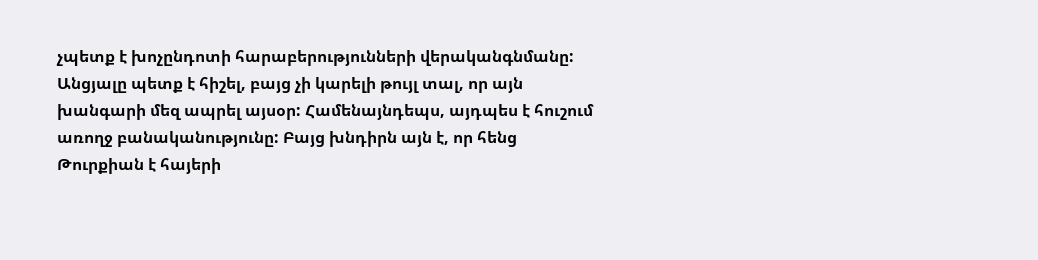չպետք է խոչընդոտի հարաբերությունների վերականգնմանը: Անցյալը պետք է հիշել, բայց չի կարելի թույլ տալ, որ այն խանգարի մեզ ապրել այսօր: Համենայնդեպս, այդպես է հուշում առողջ բանականությունը: Բայց խնդիրն այն է, որ հենց Թուրքիան է հայերի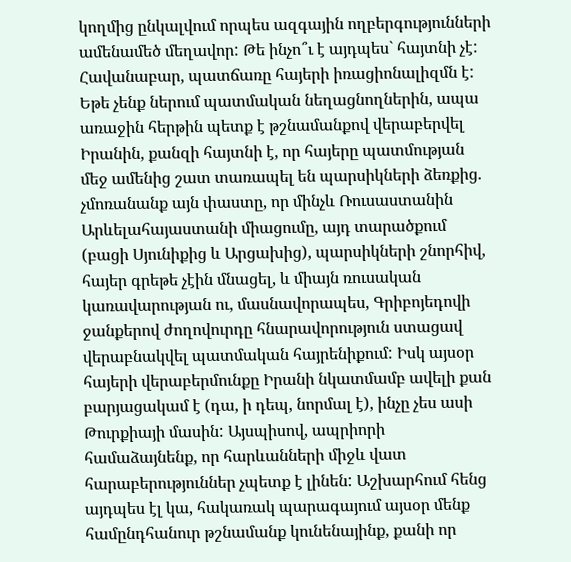կողմից ընկալվում որպես ազգային ողբերգությունների ամենամեծ մեղավոր: Թե ինչո՞ւ է այդպես` հայտնի չէ: Հավանաբար, պատճառը հայերի իռացիոնալիզմն է: Եթե չենք ներում պատմական նեղացնողներին, ապա առաջին հերթին պետք է թշնամանքով վերաբերվել Իրանին, քանզի հայտնի է, որ հայերը պատմության մեջ ամենից շատ տառապել են պարսիկների ձեռքից. չմոռանանք այն փաստը, որ մինչև Ռուսաստանին Արևելահայաստանի միացումը, այդ տարածքում (բացի Սյունիքից և Արցախից), պարսիկների շնորհիվ, հայեր գրեթե չէին մնացել, և միայն ռուսական կառավարության ու, մասնավորապես, Գրիբոյեդովի ջանքերով ժողովուրդը հնարավորություն ստացավ վերաբնակվել պատմական հայրենիքում: Իսկ այսօր հայերի վերաբերմունքը Իրանի նկատմամբ ավելի քան բարյացակամ է (դա, ի դեպ, նորմալ է), ինչը չես ասի Թուրքիայի մասին: Այսպիսով, ապրիորի համաձայնենք, որ հարևանների միջև վատ հարաբերություններ չպետք է լինեն: Աշխարհում հենց այդպես էլ կա, հակառակ պարագայում այսօր մենք համընդհանուր թշնամանք կունենայինք, քանի որ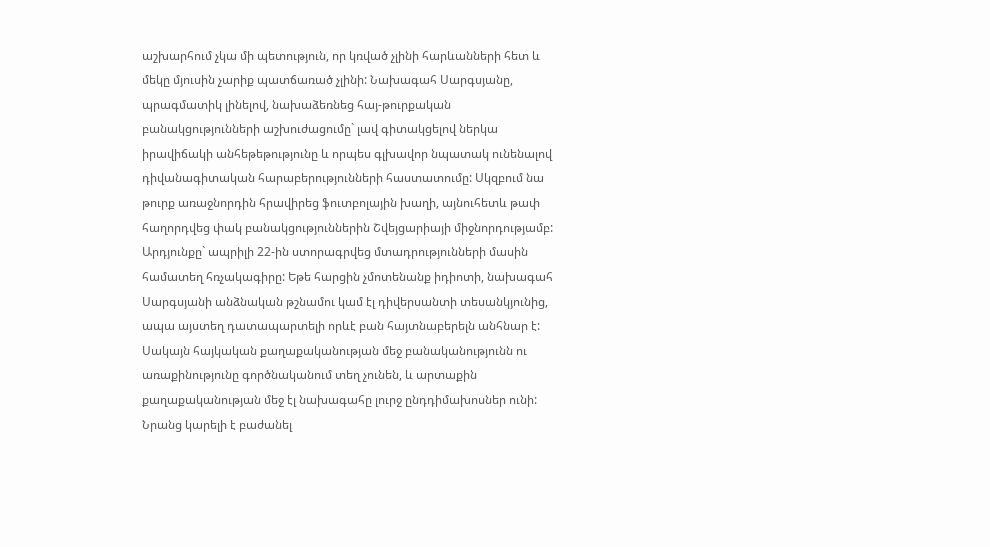աշխարհում չկա մի պետություն, որ կռված չլինի հարևանների հետ և մեկը մյուսին չարիք պատճառած չլինի: Նախագահ Սարգսյանը, պրագմատիկ լինելով, նախաձեռնեց հայ-թուրքական բանակցությունների աշխուժացումը` լավ գիտակցելով ներկա իրավիճակի անհեթեթությունը և որպես գլխավոր նպատակ ունենալով դիվանագիտական հարաբերությունների հաստատումը: Սկզբում նա թուրք առաջնորդին հրավիրեց ֆուտբոլային խաղի, այնուհետև թափ հաղորդվեց փակ բանակցություններին Շվեյցարիայի միջնորդությամբ: Արդյունքը` ապրիլի 22-ին ստորագրվեց մտադրությունների մասին համատեղ հռչակագիրը: Եթե հարցին չմոտենանք իդիոտի, նախագահ Սարգսյանի անձնական թշնամու կամ էլ դիվերսանտի տեսանկյունից, ապա այստեղ դատապարտելի որևէ բան հայտնաբերելն անհնար է: Սակայն հայկական քաղաքականության մեջ բանականությունն ու առաքինությունը գործնականում տեղ չունեն, և արտաքին քաղաքականության մեջ էլ նախագահը լուրջ ընդդիմախոսներ ունի: Նրանց կարելի է բաժանել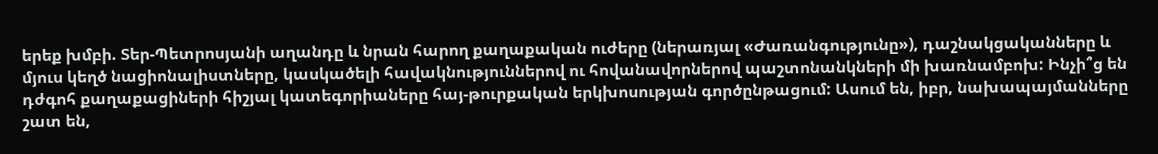երեք խմբի. Տեր-Պետրոսյանի աղանդը և նրան հարող քաղաքական ուժերը (ներառյալ «Ժառանգությունը»), դաշնակցականները և մյուս կեղծ նացիոնալիստները, կասկածելի հավակնություններով ու հովանավորներով պաշտոնանկների մի խառնամբոխ: Ինչի՞ց են դժգոհ քաղաքացիների հիշյալ կատեգորիաները հայ-թուրքական երկխոսության գործընթացում: Ասում են, իբր, նախապայմանները շատ են,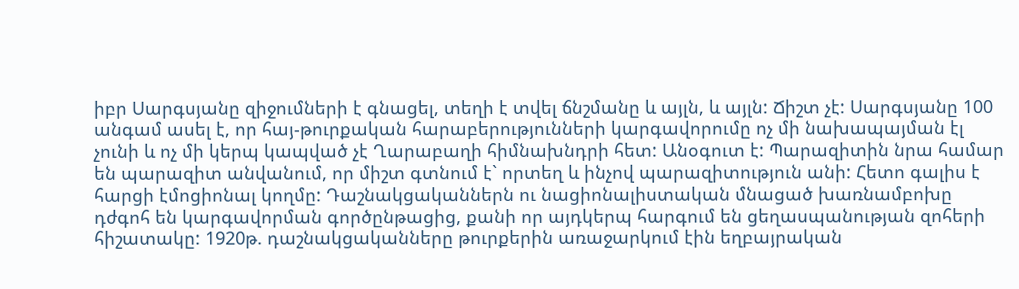իբր Սարգսյանը զիջումների է գնացել, տեղի է տվել ճնշմանը և այլն, և այլն: Ճիշտ չէ: Սարգսյանը 100 անգամ ասել է, որ հայ-թուրքական հարաբերությունների կարգավորումը ոչ մի նախապայման էլ չունի և ոչ մի կերպ կապված չէ Ղարաբաղի հիմնախնդրի հետ: Անօգուտ է: Պարազիտին նրա համար են պարազիտ անվանում, որ միշտ գտնում է` որտեղ և ինչով պարազիտություն անի: Հետո գալիս է հարցի էմոցիոնալ կողմը: Դաշնակցականներն ու նացիոնալիստական մնացած խառնամբոխը դժգոհ են կարգավորման գործընթացից, քանի որ այդկերպ հարգում են ցեղասպանության զոհերի հիշատակը: 1920թ. դաշնակցականները թուրքերին առաջարկում էին եղբայրական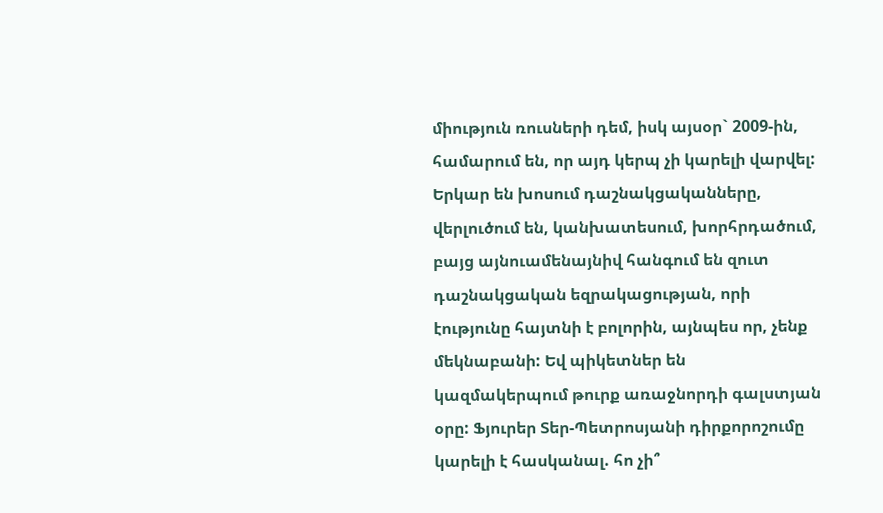միություն ռուսների դեմ, իսկ այսօր` 2009-ին, համարում են, որ այդ կերպ չի կարելի վարվել: Երկար են խոսում դաշնակցականները, վերլուծում են, կանխատեսում, խորհրդածում, բայց այնուամենայնիվ հանգում են զուտ դաշնակցական եզրակացության, որի էությունը հայտնի է բոլորին, այնպես որ, չենք մեկնաբանի: Եվ պիկետներ են կազմակերպում թուրք առաջնորդի գալստյան օրը: Ֆյուրեր Տեր-Պետրոսյանի դիրքորոշումը կարելի է հասկանալ. հո չի՞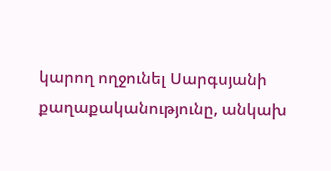կարող ողջունել Սարգսյանի քաղաքականությունը, անկախ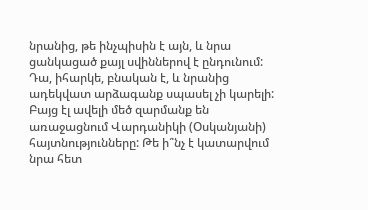նրանից, թե ինչպիսին է այն, և նրա ցանկացած քայլ սվիններով է ընդունում: Դա, իհարկե, բնական է, և նրանից ադեկվատ արձագանք սպասել չի կարելի: Բայց էլ ավելի մեծ զարմանք են առաջացնում Վարդանիկի (Օսկանյանի) հայտնությունները: Թե ի՞նչ է կատարվում նրա հետ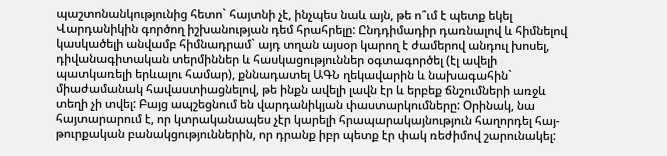պաշտոնանկությունից հետո` հայտնի չէ, ինչպես նաև այն, թե ո՞ւմ է պետք եկել Վարդանիկին գործող իշխանության դեմ հրահրելը: Ընդդիմադիր դառնալով և հիմնելով կասկածելի անվամբ հիմնադրամ` այդ տղան այսօր կարող է ժամերով անդուլ խոսել, դիվանագիտական տերմիններ և հասկացություններ օգտագործել (էլ ավելի պատկառելի երևալու համար), քննադատել ԱԳՆ ղեկավարին և նախագահին` միաժամանակ հավաստիացնելով, թե ինքն ավելի լավն էր և երբեք ճնշումների առջև տեղի չի տվել: Բայց ապշեցնում են վարդանիկյան փաստարկումները: Օրինակ, նա հայտարարում է, որ կտրականապես չէր կարելի հրապարակայնություն հաղորդել հայ-թուրքական բանակցություններին, որ դրանք իբր պետք էր փակ ռեժիմով շարունակել: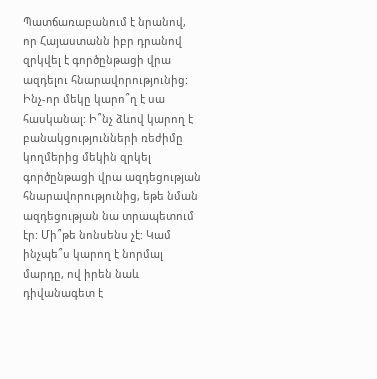Պատճառաբանում է նրանով, որ Հայաստանն իբր դրանով զրկվել է գործընթացի վրա ազդելու հնարավորությունից: Ինչ-որ մեկը կարո՞ղ է սա հասկանալ: Ի՞նչ ձևով կարող է բանակցությունների ռեժիմը կողմերից մեկին զրկել գործընթացի վրա ազդեցության հնարավորությունից, եթե նման ազդեցության նա տրապետում էր: Մի՞թե նոնսենս չէ: Կամ ինչպե՞ս կարող է նորմալ մարդը, ով իրեն նաև դիվանագետ է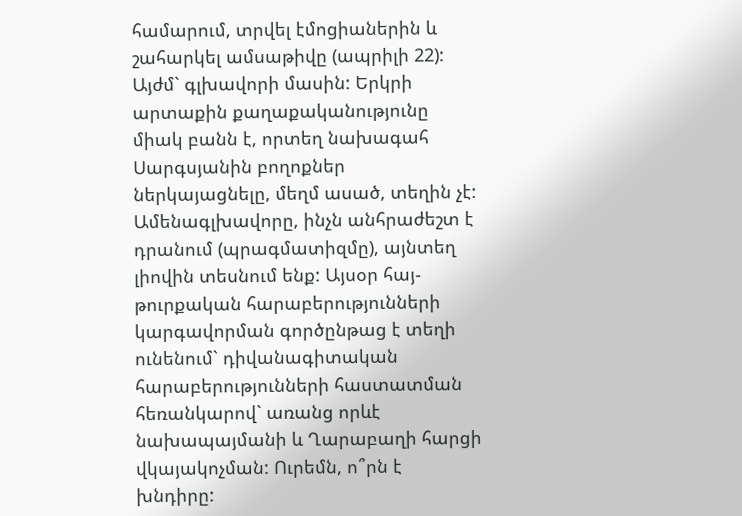համարում, տրվել էմոցիաներին և շահարկել ամսաթիվը (ապրիլի 22): Այժմ` գլխավորի մասին: Երկրի արտաքին քաղաքականությունը միակ բանն է, որտեղ նախագահ Սարգսյանին բողոքներ ներկայացնելը, մեղմ ասած, տեղին չէ: Ամենագլխավորը, ինչն անհրաժեշտ է դրանում (պրագմատիզմը), այնտեղ լիովին տեսնում ենք: Այսօր հայ-թուրքական հարաբերությունների կարգավորման գործընթաց է տեղի ունենում` դիվանագիտական հարաբերությունների հաստատման հեռանկարով` առանց որևէ նախապայմանի և Ղարաբաղի հարցի վկայակոչման: Ուրեմն, ո՞րն է խնդիրը: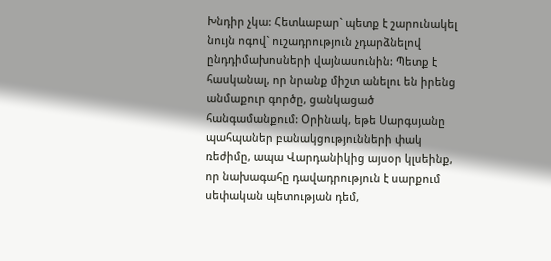Խնդիր չկա: Հետևաբար` պետք է շարունակել նույն ոգով` ուշադրություն չդարձնելով ընդդիմախոսների վայնասունին: Պետք է հասկանալ, որ նրանք միշտ անելու են իրենց անմաքուր գործը, ցանկացած հանգամանքում: Օրինակ, եթե Սարգսյանը պահպաներ բանակցությունների փակ ռեժիմը, ապա Վարդանիկից այսօր կլսեինք, որ նախագահը դավադրություն է սարքում սեփական պետության դեմ,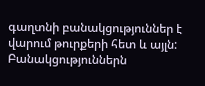գաղտնի բանակցություններ է վարում թուրքերի հետ և այլն: Բանակցություններն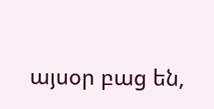այսօր բաց են,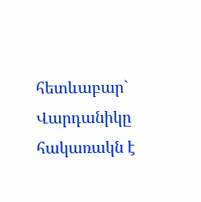հետևաբար` Վարդանիկը հակառակն է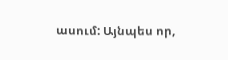ասում: Այնպես որ,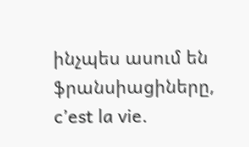ինչպես ասում են ֆրանսիացիները, c’est la vie.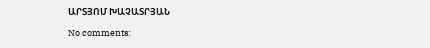ԱՐՏՅՈՄ ԽԱՉԱՏՐՅԱՆ

No comments: